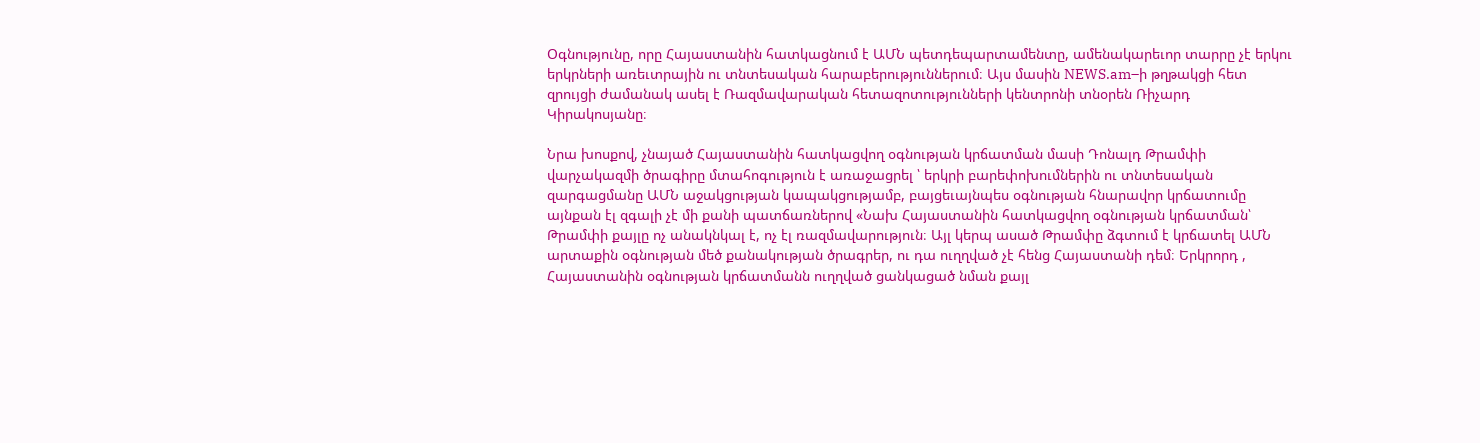Օգնությունը, որը Հայաստանին հատկացնում է ԱՄՆ պետդեպարտամենտը, ամենակարեւոր տարրը չէ երկու երկրների առեւտրային ու տնտեսական հարաբերություններում։ Այս մասին NEWS.am–ի թղթակցի հետ զրույցի ժամանակ ասել է Ռազմավարական հետազոտությունների կենտրոնի տնօրեն Ռիչարդ Կիրակոսյանը։

Նրա խոսքով, չնայած Հայաստանին հատկացվող օգնության կրճատման մասի Դոնալդ Թրամփի վարչակազմի ծրագիրը մտահոգություն է առաջացրել ՝ երկրի բարեփոխումներին ու տնտեսական զարգացմանը ԱՄՆ աջակցության կապակցությամբ, բայցեւայնպես օգնության հնարավոր կրճատումը այնքան էլ զգալի չէ մի քանի պատճառներով «Նախ Հայաստանին հատկացվող օգնության կրճատման՝ Թրամփի քայլը ոչ անակնկալ է, ոչ էլ ռազմավարություն։ Այլ կերպ ասած Թրամփը ձգտում է կրճատել ԱՄՆ արտաքին օգնության մեծ քանակության ծրագրեր, ու դա ուղղված չէ հենց Հայաստանի դեմ։ Երկրորդ , Հայաստանին օգնության կրճատմանն ուղղված ցանկացած նման քայլ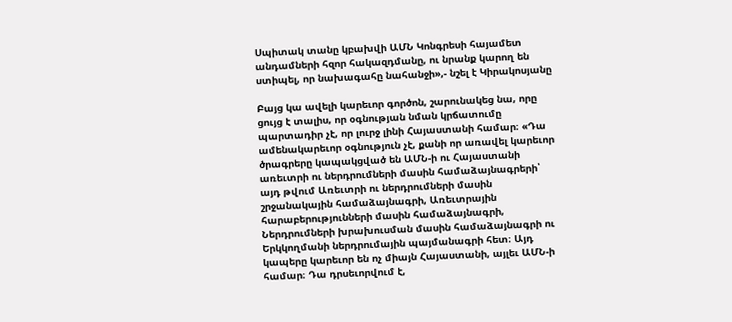Սպիտակ տանը կբախվի ԱՄՆ Կոնգրեսի հայամետ անդամների հզոր հակազդմանը, ու նրանք կարող են ստիպել, որ նախագահը նահանջի»,- նշել է Կիրակոսյանը

Բայց կա ավելի կարեւոր գործոն, շարունակեց նա, որը ցույց է տալիս, որ օգնության նման կրճատումը պարտադիր չէ, որ լուրջ լինի Հայաստանի համար։ «Դա ամենակարեւոր օգնություն չէ, քանի որ առավել կարեւոր ծրագրերը կապակցված են ԱՄՆ-ի ու Հայաստանի առեւտրի ու ներդրումների մասին համաձայնագրերի՝ այդ թվում Առեւտրի ու ներդրումների մասին շրջանակային համաձայնագրի, Առեւտրային հարաբերությունների մասին համաձայնագրի, Ներդրումների խրախուսման մասին համաձայնագրի ու Երկկողմանի ներդրումային պայմանագրի հետ։ Այդ կապերը կարեւոր են ոչ միայն Հայաստանի, այլեւ ԱՄՆ-ի համար։ Դա դրսեւորվում է,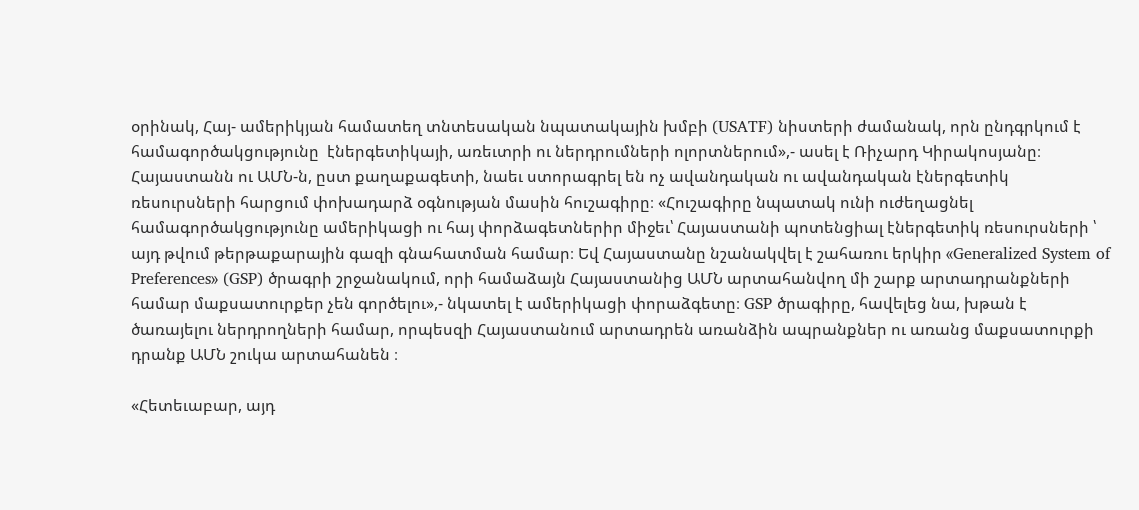օրինակ, Հայ- ամերիկյան համատեղ տնտեսական նպատակային խմբի (USATF) նիստերի ժամանակ, որն ընդգրկում է համագործակցությունը  էներգետիկայի, առեւտրի ու ներդրումների ոլորտներում»,- ասել է Ռիչարդ Կիրակոսյանը։ Հայաստանն ու ԱՄՆ-ն, ըստ քաղաքագետի, նաեւ ստորագրել են ոչ ավանդական ու ավանդական էներգետիկ ռեսուրսների հարցում փոխադարձ օգնության մասին հուշագիրը։ «Հուշագիրը նպատակ ունի ուժեղացնել համագործակցությունը ամերիկացի ու հայ փորձագետներիր միջեւ՝ Հայաստանի պոտենցիալ էներգետիկ ռեսուրսների ՝ այդ թվում թերթաքարային գազի գնահատման համար։ Եվ Հայաստանը նշանակվել է շահառու երկիր «Generalized System of Preferences» (GSP) ծրագրի շրջանակում, որի համաձայն Հայաստանից ԱՄՆ արտահանվող մի շարք արտադրանքների համար մաքսատուրքեր չեն գործելու»,- նկատել է ամերիկացի փորաձգետը։ GSP ծրագիրը, հավելեց նա, խթան է ծառայելու ներդրողների համար, որպեսզի Հայաստանում արտադրեն առանձին ապրանքներ ու առանց մաքսատուրքի դրանք ԱՄՆ շուկա արտահանեն ։

«Հետեւաբար, այդ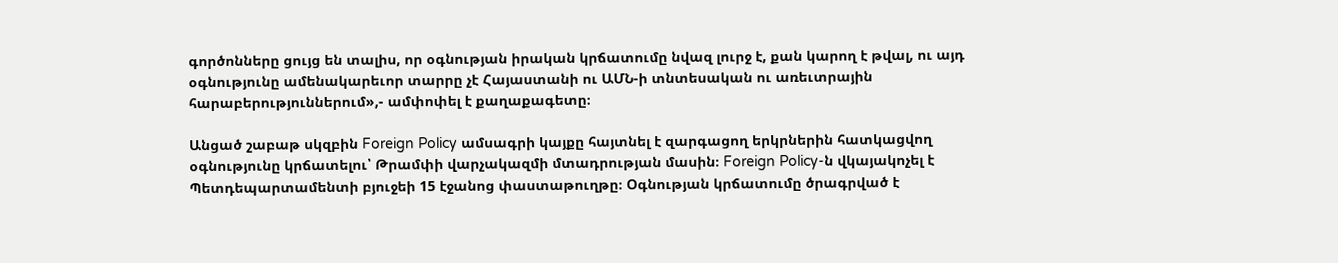գործոնները ցույց են տալիս, որ օգնության իրական կրճատումը նվազ լուրջ է, քան կարող է թվալ, ու այդ օգնությունը ամենակարեւոր տարրը չէ Հայաստանի ու ԱՄՆ-ի տնտեսական ու առեւտրային հարաբերություններում»,- ամփոփել է քաղաքագետը։

Անցած շաբաթ սկզբին Foreign Policy ամսագրի կայքը հայտնել է զարգացող երկրներին հատկացվող օգնությունը կրճատելու՝ Թրամփի վարչակազմի մտադրության մասին։ Foreign Policy-ն վկայակոչել է Պետդեպարտամենտի բյուջեի 15 էջանոց փաստաթուղթը։ Օգնության կրճատումը ծրագրված է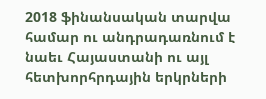2018 ֆինանսական տարվա համար ու անդրադառնում է նաեւ Հայաստանի ու այլ հետխորհրդային երկրների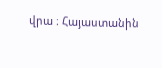վրա ։ Հայաստանին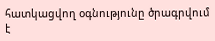հատկացվող օգնությունը ծրագրվում է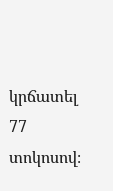կրճատել 77 տոկոսով։